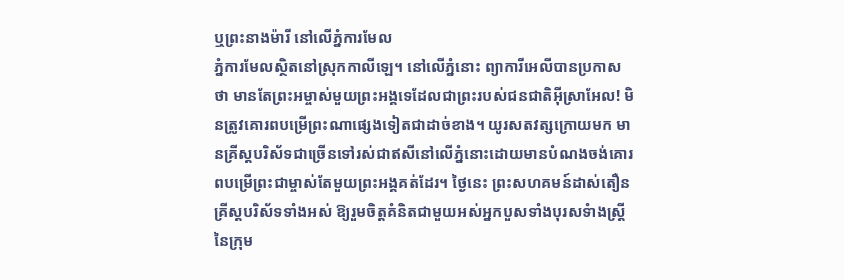ឬព្រះនាងម៉ារី នៅលើភ្នំការមែល
ភ្នំការមែលស្ថិតនៅស្រុកកាលីឡេ។ នៅលើភ្នំនោះ ព្យាការីអេលីបានប្រកាសថា មានតែព្រះអម្ចាស់មួយព្រះអង្គទេដែលជាព្រះរបស់ជនជាតិអ៊ីស្រាអែល! មិនត្រូវគោរពបម្រើព្រះណាផ្សេងទៀតជាដាច់ខាង។ យូរសតវត្សក្រោយមក មានគ្រីស្តបរិស័ទជាច្រើនទៅរស់ជាឥសីនៅលើភ្នំនោះដោយមានបំណងចង់គោរពបម្រើព្រះជាម្ចាស់តែមួយព្រះអង្គគត់ដែរ។ ថ្ងៃនេះ ព្រះសហគមន៍ដាស់តឿនគ្រីស្តបរិស័ទទាំងអស់ ឱ្យរួមចិត្តគំនិតជាមួយអស់អ្នកបួសទាំងបុរសទំាងស្ត្រីនៃក្រុម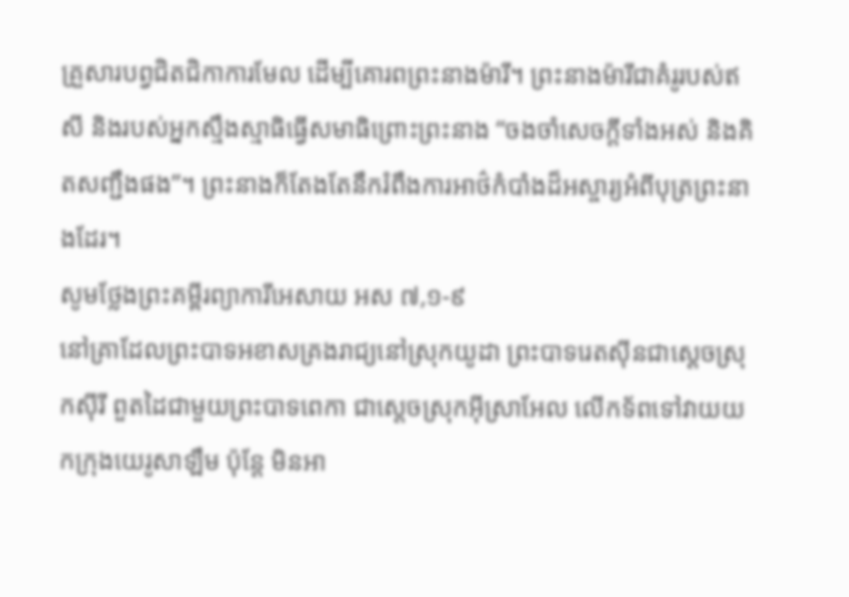គ្រួសារបព្វជិតជិកាការមែល ដើម្បីគោរពព្រះនាងម៉ារី។ ព្រះនាងម៉ារីជាគំរូរបស់ឥសី និងរបស់អ្នកស្មឹងស្មាធិធ្វើសមាធិព្រោះព្រះនាង “ចងចាំសេចក្តីទាំងអស់ និងគិតសញ្ជឹងផង”។ ព្រះនាងក៏តែងតែនឹករំពឹងការអាថ៌កំបាំងដ៏អស្ចារ្យអំពីបុត្រព្រះនាងដែរ។
សូមថ្លែងព្រះគម្ពីរព្យាការីអេសាយ អស ៧,១-៩
នៅគ្រាដែលព្រះបាទអខាសគ្រងរាជ្យនៅស្រុកយូដា ព្រះបាទរេតស៊ីនជាស្តេចស្រុកស៊ីរី ពួតដៃជាមួយព្រះបាទពេកា ជាស្តេចស្រុកអ៊ីស្រាអែល លើកទ័ពទៅវាយយកក្រុងយេរូសាឡឹម ប៉ុន្តែ មិនអា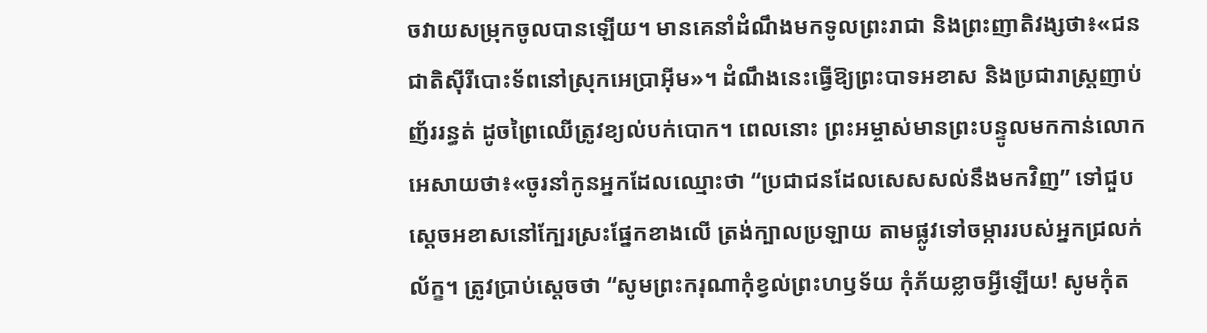ចវាយសម្រុកចូលបានឡើយ។ មានគេនាំដំណឹងមកទូលព្រះរាជា និងព្រះញាតិវង្សថា៖«ជនជាតិស៊ីរីបោះទ័ពនៅស្រុកអេប្រាអ៊ីម»។ ដំណឹងនេះធ្វើឱ្យព្រះបាទអខាស និងប្រជារាស្ត្រញាប់ញ័ររន្ធត់ ដូចព្រៃឈើត្រូវខ្យល់បក់បោក។ ពេលនោះ ព្រះអម្ចាស់មានព្រះបន្ទូលមកកាន់លោកអេសាយថា៖«ចូរនាំកូនអ្នកដែលឈ្មោះថា “ប្រជាជនដែលសេសសល់នឹងមកវិញ” ទៅជួបស្តេចអខាសនៅក្បែរស្រះផ្នែកខាងលើ ត្រង់ក្បាលប្រឡាយ តាមផ្លូវទៅចម្ការរបស់អ្នកជ្រលក់ល័ក្ខ។ ត្រូវប្រាប់ស្តេចថា “សូមព្រះករុណាកុំខ្វល់ព្រះហឫទ័យ កុំភ័យខ្លាចអ្វីឡើយ! សូមកុំត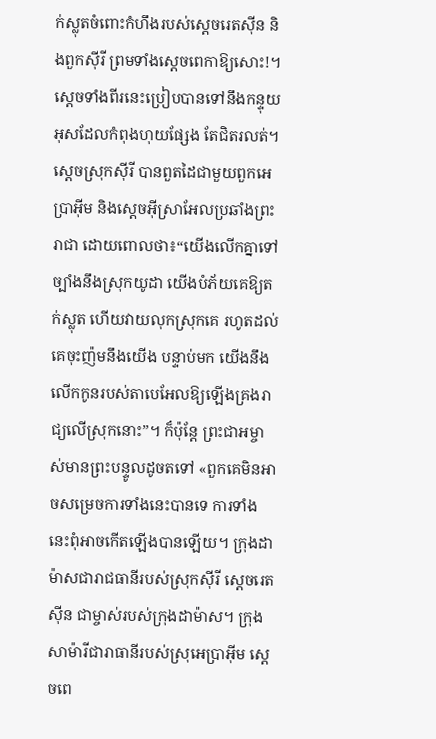ក់ស្លុតចំពោះកំហឹងរបស់ស្តេចរេតស៊ីន និងពួកស៊ីរី ព្រមទាំងស្តេចពេកាឱ្យសោះ!។ ស្តេចទាំងពីរនេះប្រៀបបានទៅនឹងកន្ទុយអុសដែលកំពុងហុយផ្សែង តែជិតរលត់។ ស្តេចស្រុកស៊ីរី បានពួតដៃជាមួយពួកអេប្រាអ៊ីម និងស្តេចអ៊ីស្រាអែលប្រឆាំងព្រះរាជា ដោយពោលថា៖“យើងលើកគ្នាទៅច្បាំងនឹងស្រុកយូដា យើងបំភ័យគេឱ្យតក់ស្លុត ហើយវាយលុកស្រុកគេ រហូតដល់គេចុះញ៉មនឹងយើង បន្ទាប់មក យើងនឹងលើកកូនរបស់តាបេអែលឱ្យឡើងគ្រងរាជ្យលើស្រុកនោះ”។ ក៏ប៉ុន្តែ ព្រះជាអម្ចាស់មានព្រះបន្ទូលដូចតទៅ «ពួកគេមិនអាចសម្រេចការទាំងនេះបានទេ ការទាំងនេះពុំអាចកើតឡើងបានឡើយ។ ក្រុងដាម៉ាសជារាជធានីរបស់ស្រុកស៊ីរី ស្ដេចរេតស៊ីន ជាម្ចាស់របស់ក្រុងដាម៉ាស។ ក្រុងសាម៉ារីជារាធានីរបស់ស្រុអេប្រាអ៊ីម ស្តេចពេ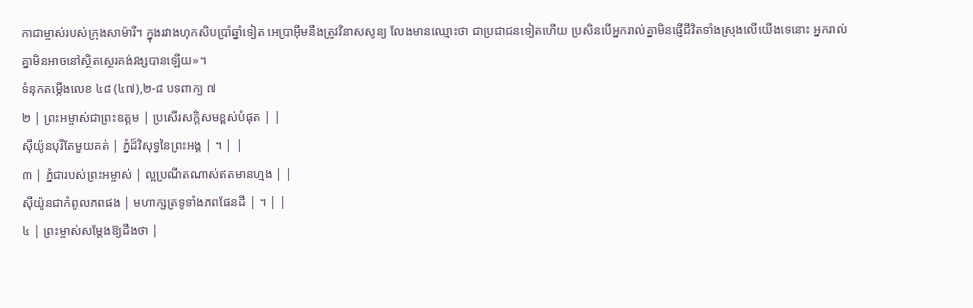កាជាម្ចាស់របស់ក្រុងសាម៉ារី។ ក្នុងរវាងហុកសិបប្រាំឆ្នាំទៀត អេប្រាអ៊ីមនឹងត្រូវវិនាសសូន្យ លែងមានឈ្មោះថា ជាប្រជាជនទៀតហើយ ប្រសិនបើអ្នករាល់គ្នាមិនផ្ញើជីវិតទាំងស្រុងលើយើងទេនោះ អ្នករាល់គ្នាមិនអាចនៅស្ថិតស្ថេរគង់វង្សបានឡើយ»។
ទំនុកតម្កើងលេខ ៤៨ (៤៧),២-៨ បទពាក្យ ៧
២ | ព្រះអម្ចាស់ជាព្រះឧត្តម | ប្រសើរសក្តិសមខ្ពស់បំផុត | |
ស៊ីយ៉ូនបុរីតែមួយគត់ | ភ្នំដ៏វិសុទ្ធនៃព្រះអង្គ | ។ | |
៣ | ភ្នំជារបស់ព្រះអម្ចាស់ | ល្អប្រណីតណាស់ឥតមានហ្មង | |
ស៊ីយ៉ូនជាកំពូលភពផង | មហាក្សត្រទូទាំងភពផែនដី | ។ | |
៤ | ព្រះម្ចាស់សម្តែងឱ្យដឹងថា |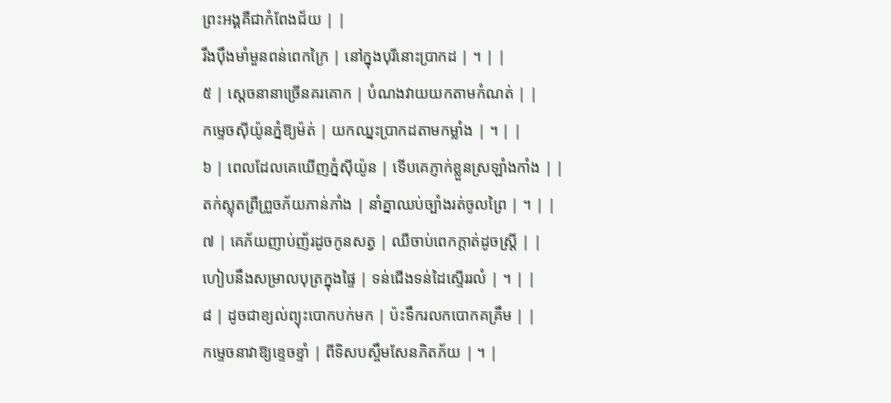ព្រះអង្គគឺជាកំពែងជ័យ | |
រឹងប៉ឹងមាំមួនពន់ពេកក្រៃ | នៅក្នុងបុរីនោះប្រាកដ | ។ | |
៥ | ស្តេចនានាច្រើនគរគោក | បំណងវាយយកតាមកំណត់ | |
កម្ទេចស៊ីយ៉ូនភ្នំឱ្យម៉ត់ | យកឈ្នះប្រាកដតាមកម្លាំង | ។ | |
៦ | ពេលដែលគេឃើញភ្នំស៊ីយ៉ូន | ទើបគេភ្ញាក់ខ្លួនស្រឡាំងកាំង | |
តក់ស្លុតព្រឺព្រួចភ័យភាន់ភាំង | នាំគ្នាឈប់ច្បាំងរត់ចូលព្រៃ | ។ | |
៧ | គេភ័យញាប់ញ័រដូចកូនសត្វ | ឈឺចាប់ពេកក្តាត់ដូចស្ត្រី | |
ហៀបនឹងសម្រាលបុត្រក្នុងផ្ទៃ | ទន់ជើងទន់ដៃស្ទើររលំ | ។ | |
៨ | ដូចជាខ្យល់ព្យុះបោកបក់មក | ប៉ះទឹករលកបោកគគ្រឹម | |
កម្ទេចនាវាឱ្យខ្ទេចខ្ទាំ | ពីទិសបស្ចឹមសែនភិតភ័យ | ។ |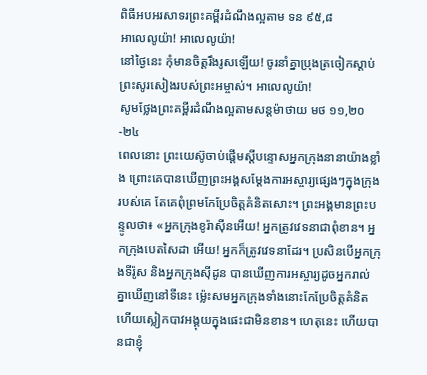ពិធីអបអរសាទរព្រះគម្ពីរដំណឹងល្អតាម ទន ៩៥,៨
អាលេលូយ៉ា! អាលេលូយ៉ា!
នៅថ្ងៃនេះ កុំមានចិត្តរឹងរូសឡើយ! ចូរនាំគ្នាប្រុងត្រចៀកស្តាប់ព្រះសូរសៀងរបស់ព្រះអម្ចាស់។ អាលេលូយ៉ា!
សូមថ្លែងព្រះគម្ពីរដំណឹងល្អតាមសន្តម៉ាថាយ មថ ១១,២០-២៤
ពេលនោះ ព្រះយេស៊ូចាប់ផ្តើមស្តីបន្ទោសអ្នកក្រុងនានាយ៉ាងខ្លាំង ព្រោះគេបានឃើញព្រះអង្គសម្តែងការអស្ចារ្យផ្សេងៗក្នុងក្រុងរបស់គេ តែគេពុំព្រមកែប្រែចិត្តគំនិតសោះ។ ព្រះអង្គមានព្រះបន្ទូលថា៖ «អ្នកក្រុងខូរ៉ាស៊ីនអើយ! អ្នកត្រូវវេទនាជាពុំខាន។ អ្នកក្រុងបេតសៃដា អើយ! អ្នកក៏ត្រូវវេទនាដែរ។ ប្រសិនបើអ្នកក្រុងទីរ៉ូស និងអ្នកក្រុងស៊ីដូន បានឃើញការអស្ចារ្យដូចអ្នករាល់គ្នាឃើញនៅទីនេះ ម៉្លេះសមអ្នកក្រុងទាំងនោះកែប្រែចិត្តគំនិត ហើយស្លៀកបាវអង្គុយក្នុងផេះជាមិនខាន។ ហេតុនេះ ហើយបានជាខ្ញុំ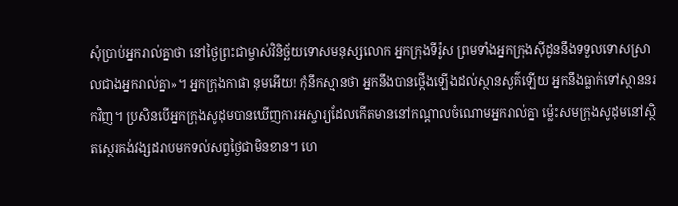សុំប្រាប់អ្នករាល់គ្នាថា នៅថ្ងៃព្រះជាម្ចាស់វិនិច្ឆ័យទោសមនុស្សលោក អ្នកក្រុងទីរ៉ូស ព្រមទាំងអ្នកក្រុងស៊ីដូននឹងទទួលទោសស្រាលជាងអ្នករាល់គ្នា»។ អ្នកក្រុងកាផា នុមអើយ! កុំនឹកស្មានថា អ្នកនឹងបានថ្កើងឡើងដល់ស្ថានសួគ៌ឡើយ អ្នកនឹងធ្លាក់ទៅស្ថាននរកវិញ។ ប្រសិនបើអ្នកក្រុងសូដុមបានឃើញការអស្ចារ្យដែលកើតមាននៅកណ្តាលចំណោមអ្នករាល់គ្នា ម៉្លេះសមក្រុងសូដុមនៅស្ថិតស្ថេរគង់វង្សដរាបមកទល់សព្វថ្ងៃជាមិនខាន។ ហេ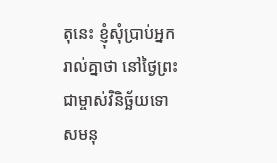តុនេះ ខ្ញុំសុំប្រាប់អ្នករាល់គ្នាថា នៅថ្ងៃព្រះជាម្ចាស់វិនិច្ឆ័យទោសមនុ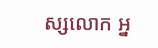ស្សលោក អ្ន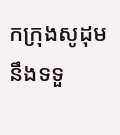កក្រុងសូដុមនឹងទទួ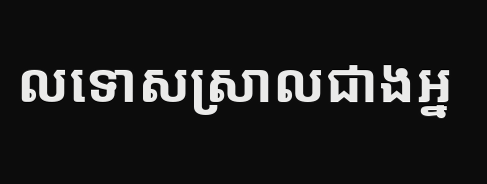លទោសស្រាលជាងអ្ន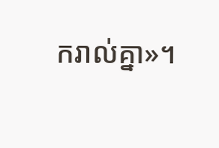ករាល់គ្នា»។